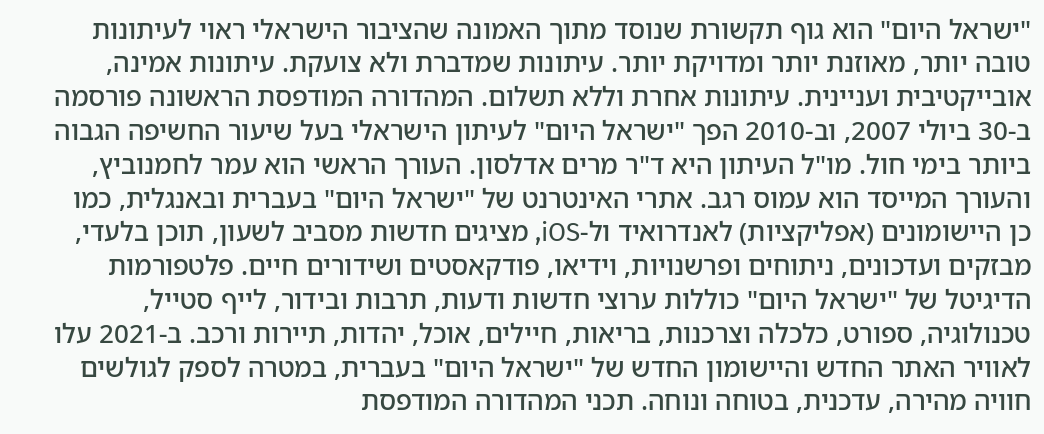"ישראל היום" הוא גוף תקשורת שנוסד מתוך האמונה שהציבור הישראלי ראוי לעיתונות טובה יותר, מאוזנת יותר ומדויקת יותר. עיתונות שמדברת ולא צועקת. עיתונות אמינה, אובייקטיבית ועניינית. עיתונות אחרת וללא תשלום. המהדורה המודפסת הראשונה פורסמה ב-30 ביולי 2007, וב-2010 הפך "ישראל היום" לעיתון הישראלי בעל שיעור החשיפה הגבוה ביותר בימי חול. מו"ל העיתון היא ד"ר מרים אדלסון. העורך הראשי הוא עמר לחמנוביץ, והעורך המייסד הוא עמוס רגב. אתרי האינטרנט של "ישראל היום" בעברית ובאנגלית, כמו כן היישומונים (אפליקציות) לאנדרואיד ול-iOS, מציגים חדשות מסביב לשעון, תוכן בלעדי, מבזקים ועדכונים, ניתוחים ופרשנויות, וידיאו, פודקאסטים ושידורים חיים. פלטפורמות הדיגיטל של "ישראל היום" כוללות ערוצי חדשות ודעות, תרבות ובידור, לייף סטייל, טכנולוגיה, ספורט, כלכלה וצרכנות, בריאות, חיילים, אוכל, יהדות, תיירות ורכב. ב-2021 עלו לאוויר האתר החדש והיישומון החדש של "ישראל היום" בעברית, במטרה לספק לגולשים חוויה מהירה, עדכנית, בטוחה ונוחה. תכני המהדורה המודפסת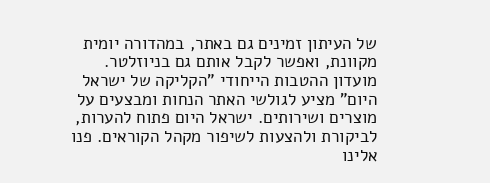של העיתון זמינים גם באתר, במהדורה יומית מקוונת, ואפשר לקבל אותם גם בניוזלטר. מועדון ההטבות הייחודי "הקליקה של ישראל היום" מציע לגולשי האתר הנחות ומבצעים על מוצרים ושירותים. ישראל היום פתוח להערות, לביקורת ולהצעות לשיפור מקהל הקוראים. פנו אלינו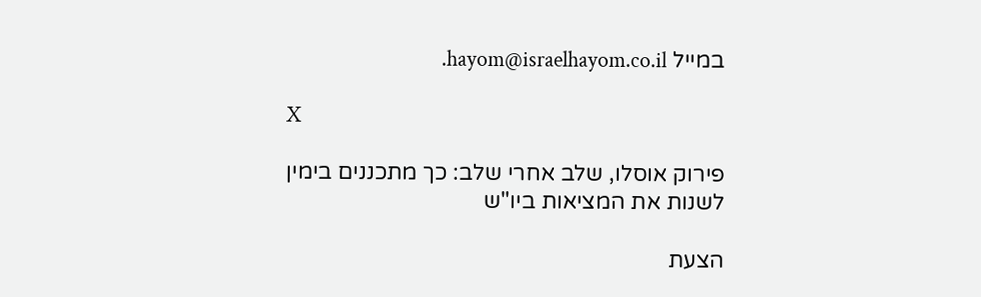במייל hayom@israelhayom.co.il.

X

פירוק אוסלו, שלב אחרי שלב: כך מתכננים בימין לשנות את המציאות ביו"ש

הצעת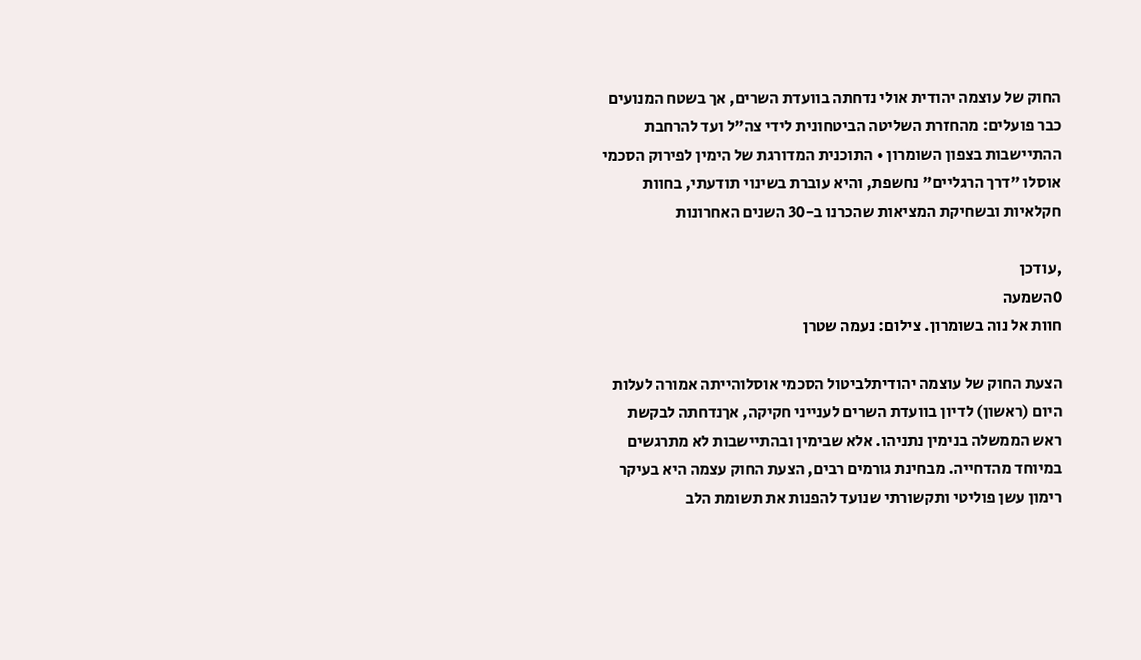החוק של עוצמה יהודית אולי נדחתה בוועדת השרים, אך בשטח המנועים כבר פועלים: מהחזרת השליטה הביטחונית לידי צה"ל ועד להרחבת ההתיישבות בצפון השומרון • התוכנית המדורגת של הימין לפירוק הסכמי אוסלו "דרך הרגליים" נחשפת, והיא עוברת בשינוי תודעתי, בחוות חקלאיות ובשחיקת המציאות שהכרנו ב-30 השנים האחרונות

,עודכן
0השמעה
חוות אל נוה בשומרון. צילום: נעמה שטרן

הצעת החוק של עוצמה יהודיתלביטול הסכמי אוסלוהייתה אמורה לעלות היום (ראשון) לדיון בוועדת השרים לענייני חקיקה, אךנדחתה לבקשת ראש הממשלה בנימין נתניהו. אלא שבימין ובהתיישבות לא מתרגשים במיוחד מהדחייה. מבחינת גורמים רבים, הצעת החוק עצמה היא בעיקר רימון עשן פוליטי ותקשורתי שנועד להפנות את תשומת הלב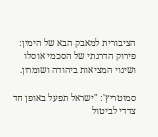הציבורית למאבק הבא של הימין: פירוק הדרגתי של הסכמי אוסלו ושינוי המציאות ביהודה ושומרון.

סמוטריץ': "ישראל תפעל באופן חד צדדי לביטול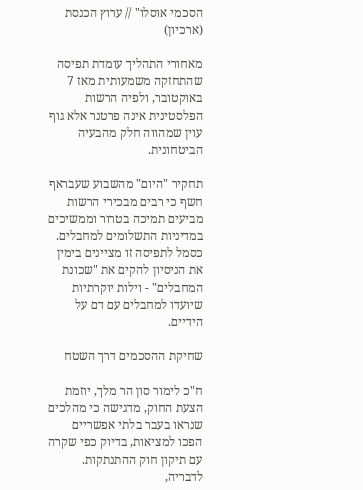הסכמי אוסלו" // ערוץ הכנסת (ארכיון)

מאחורי התהליך עומדת תפיסה שהתחזקה משמעותית מאז 7 באוקטובר, ולפיה הרשות הפלסטינית אינה פרטנר אלא גוף עוין שמהווה חלק מהבעיה הביטחונית.

תחקיר "היום" מהשבוע שעבראף חשף כי רבים מבכירי הרשות מביעים תמיכה בטרור וממשיכים במדיניות התשלומים למחבלים. כסמל לתפיסה זו מציינים בימין את הניסיון להקים את "שכונת המחבלים" - וילות יוקרתיות שיועדו למחבלים עם דם על הידיים.

שחיקת ההסכמים דרך השטח

ח"כ לימור סון הר מלך, יוזמת הצעת החוק, מדגישה כי מהלכים שנראו בעבר בלתי אפשריים הפכו למציאות, בדיוק כפי שקרה עם תיקון חוק ההתנתקות. לדבריה,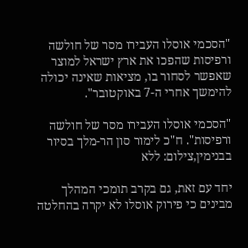"הסכמי אוסלו העבירו מסר של חולשה ורפיסות שהפכו את ארץ ישראל למוצר שאפשר לסחור בו, מציאות שאינה יכולה להימשך אחרי ה-7 באוקטובר".

"הסכמי אוסלו העבירו מסר של חולשה ורפיסות". ח"כ לימור סון הר-מלך בסיור בבנימין,צילום: ללא

יחד עם זאת, גם בקרב תומכי המהלך מבינים כי פירוק אוסלו לא יקרה בהחלטה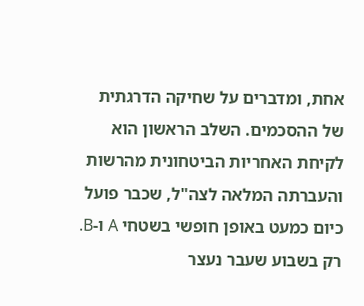אחת, ומדברים על שחיקה הדרגתית של ההסכמים. השלב הראשון הוא לקיחת האחריות הביטחונית מהרשות והעברתה המלאה לצה"ל, שכבר פועל כיום כמעט באופן חופשי בשטחי A ו-B. רק בשבוע שעבר נעצר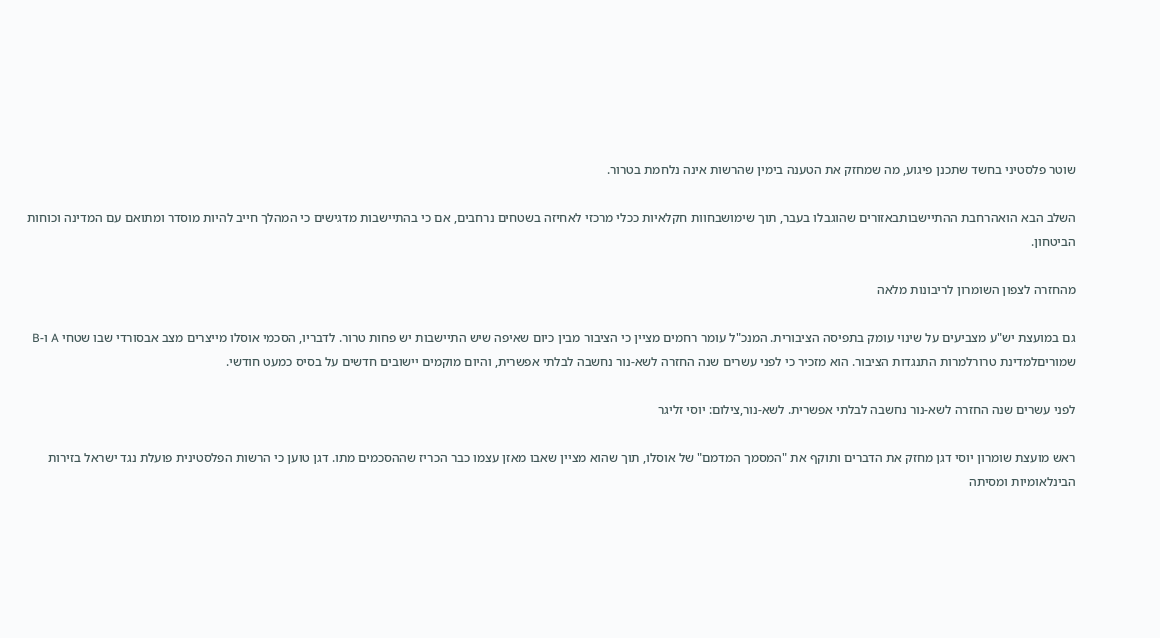שוטר פלסטיני בחשד שתכנן פיגוע, מה שמחזק את הטענה בימין שהרשות אינה נלחמת בטרור.

השלב הבא הואהרחבת ההתיישבותבאזורים שהוגבלו בעבר, תוך שימושבחוות חקלאיות ככלי מרכזי לאחיזה בשטחים נרחבים, אם כי בהתיישבות מדגישים כי המהלך חייב להיות מוסדר ומתואם עם המדינה וכוחות הביטחון.

מהחזרה לצפון השומרון לריבונות מלאה

גם במועצת יש"ע מצביעים על שינוי עומק בתפיסה הציבורית. המנכ"ל עומר רחמים מציין כי הציבור מבין כיום שאיפה שיש התיישבות יש פחות טרור. לדבריו, הסכמי אוסלו מייצרים מצב אבסורדי שבו שטחי A ו-B שמוריםלמדינת טרורלמרות התנגדות הציבור. הוא מזכיר כי לפני עשרים שנה החזרה לשא-נור נחשבה לבלתי אפשרית, והיום מוקמים יישובים חדשים על בסיס כמעט חודשי.

לפני עשרים שנה החזרה לשא-נור נחשבה לבלתי אפשרית. לשא-נור,צילום: יוסי זליגר

ראש מועצת שומרון יוסי דגן מחזק את הדברים ותוקף את "המסמך המדמם" של אוסלו, תוך שהוא מציין שאבו מאזן עצמו כבר הכריז שההסכמים מתו. דגן טוען כי הרשות הפלסטינית פועלת נגד ישראל בזירות הבינלאומיות ומסיתה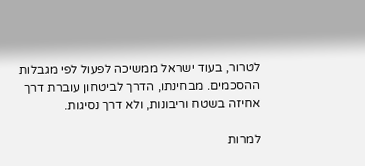לטרור, בעוד ישראל ממשיכה לפעול לפי מגבלות ההסכמים. מבחינתו, הדרך לביטחון עוברת דרך אחיזה בשטח וריבונות, ולא דרך נסיגות.

למרות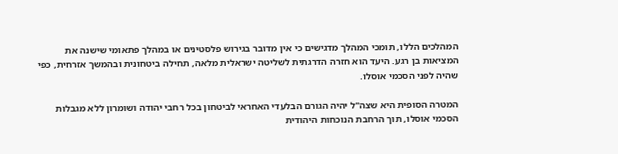המהלכים הללו, תומכי המהלך מדגישים כי אין מדובר בגירוש פלסטינים או במהלך פתאומי שישנה את המציאות בן רגע. היעד הוא חזרה הדרגתית לשליטה ישראלית מלאה, תחילה ביטחונית ובהמשך אזרחית, כפי שהיה לפני הסכמי אוסלו.

המטרה הסופית היא שצה"ל יהיה הגורם הבלעדי האחראי לביטחון בכל רחבי יהודה ושומרון ללא מגבלות הסכמי אוסלו, תוך הרחבת הנוכחות היהודית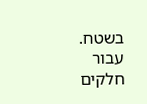בשטח. עבור חלקים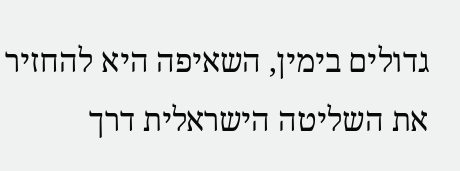גדולים בימין, השאיפה היא להחזיר את השליטה הישראלית דרך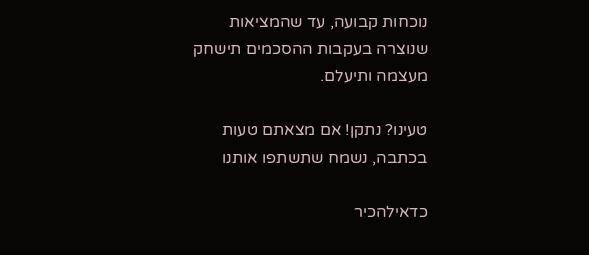נוכחות קבועה, עד שהמציאות שנוצרה בעקבות ההסכמים תישחק מעצמה ותיעלם.

טעינו? נתקן! אם מצאתם טעות בכתבה, נשמח שתשתפו אותנו

כדאילהכיר